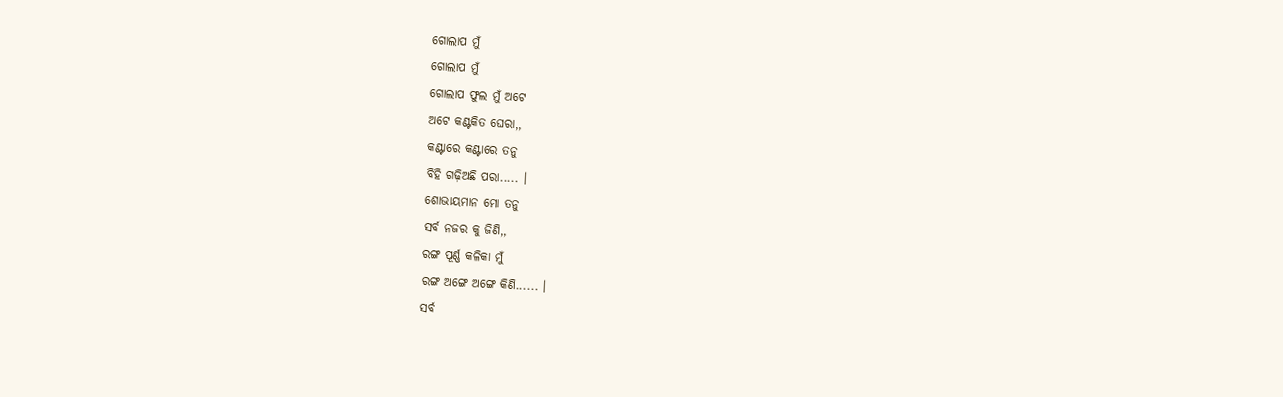ଗୋଲାପ ମୁଁ
ଗୋଲାପ ମୁଁ
ଗୋଲାପ ଫୁଲ ମୁଁ ଅଟେ
ଅଟେ କଣ୍ଟକିତ ଘେରା,,
କଣ୍ଟାରେ କଣ୍ଟାରେ ତନୁ
ବିହି ଗଢ଼ିଅଛି ପରା..... ।
ଶୋଭାୟମାନ ମୋ ତନୁ
ସର୍ବ ନଜର କୁ ଜିଣି,,
ରଙ୍ଗ ପୂର୍ଣ୍ଣ କଳିକା ମୁଁ
ରଙ୍ଗ ଅଙ୍ଗେ ଅଙ୍ଗେ କିଣି...... ।
ସର୍ବ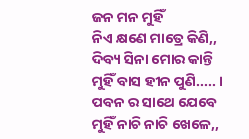ଜନ ମନ ମୁହିଁ
ନିଏ କ୍ଷଣେ ମାତ୍ରେ କିଣି,,
ଦିବ୍ୟ ସିନା ମୋର କାନ୍ତି
ମୁହିଁ ବାସ ହୀନ ପୁଣି..... ।
ପବନ ର ସାଥେ ଯେବେ
ମୁହିଁ ନାଚି ନାଚି ଖେଳେ,,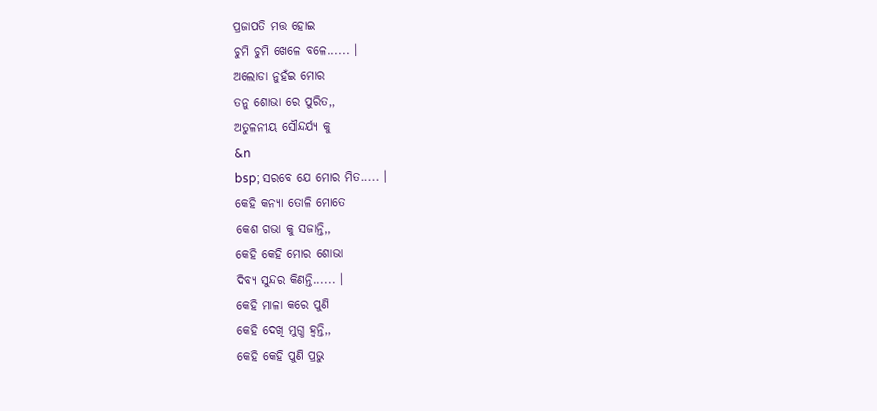ପ୍ରଜାପତି ମତ୍ତ ହୋଇ
ଚୁମି ଚୁମି ଖେଳେ ବଳେ...... ।
ଅଲୋଡା ନୁହଁଇ ମୋର
ତନୁ ଶୋଭା ରେ ପୁରିତ,,
ଅତୁଳନୀୟ ସୌନ୍ଦର୍ଯ୍ୟ କୁ
&n
bsp; ସରବେ ଯେ ମୋର ମିତ..... ।
କେହି କନ୍ୟା ତୋଳି ମୋତେ
କେଶ ଗଭା କୁ ସଜାନ୍ତି,,
କେହି କେହି ମୋର ଶୋଭା
ଦିବ୍ୟ ସୁନ୍ଦର କିଣନ୍ତି...... ।
କେହି ମାଳା କରେ ପୁଣି
କେହି ଦେଖି ମୁଗ୍ଧ ହ୍ଵନ୍ତି,,
କେହି କେହି ପୁଣି ପ୍ରଭୁ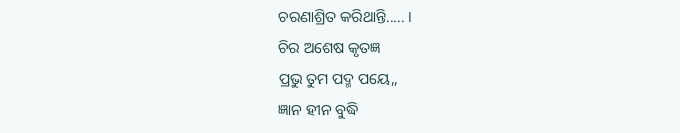ଚରଣାଶ୍ରିତ କରିଥାନ୍ତି..... ।
ଚିର ଅଶେଷ କୃତଜ୍ଞ
ପ୍ରଭୁ ତୁମ ପଦ୍ମ ପୟେ,,
ଜ୍ଞାନ ହୀନ ବୁଦ୍ଧି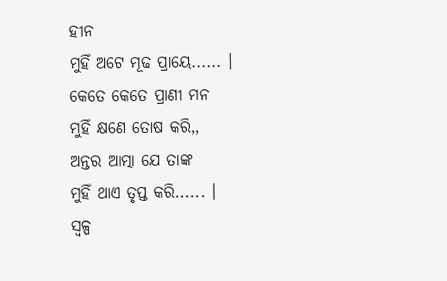ହୀନ
ମୁହିଁ ଅଟେ ମୂଢ ପ୍ରାୟେ...... ।
କେତେ କେତେ ପ୍ରାଣୀ ମନ
ମୁହିଁ କ୍ଷଣେ ତୋଷ କରି,,
ଅନ୍ତର ଆତ୍ମା ଯେ ତାଙ୍କ
ମୁହିଁ ଥାଏ ତୃପ୍ତ କରି...... ।
ସ୍ଵଳ୍ପ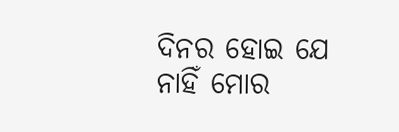ଦିନର ହୋଇ ଯେ
ନାହିଁ ମୋର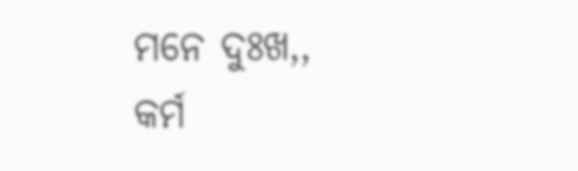ମନେ ଦୁଃଖ,,
କର୍ମ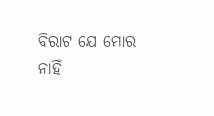ବିରାଟ ଯେ ମୋର
ନାହିଁ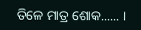ତିଳେ ମାତ୍ର ଶୋକ...... ।